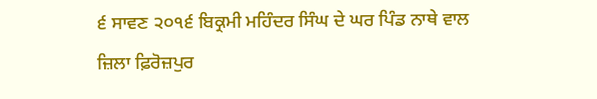੬ ਸਾਵਣ ੨੦੧੬ ਬਿਕ੍ਰਮੀ ਮਹਿੰਦਰ ਸਿੰਘ ਦੇ ਘਰ ਪਿੰਡ ਨਾਥੇ ਵਾਲ ਜ਼ਿਲਾ ਫ਼ਿਰੋਜ਼ਪੁਰ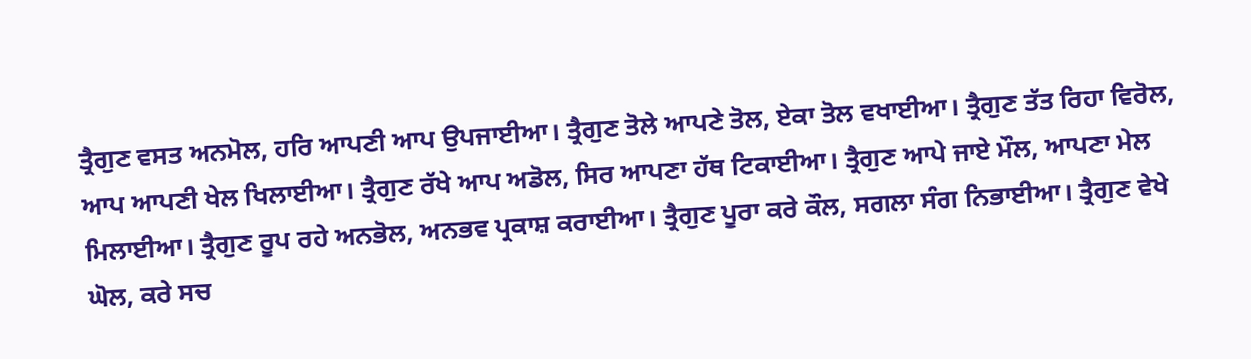ਤ੍ਰੈਗੁਣ ਵਸਤ ਅਨਮੋਲ, ਹਰਿ ਆਪਣੀ ਆਪ ਉਪਜਾਈਆ। ਤ੍ਰੈਗੁਣ ਤੋਲੇ ਆਪਣੇ ਤੋਲ, ਏਕਾ ਤੋਲ ਵਖਾਈਆ। ਤ੍ਰੈਗੁਣ ਤੱਤ ਰਿਹਾ ਵਿਰੋਲ, ਆਪ ਆਪਣੀ ਖੇਲ ਖਿਲਾਈਆ। ਤ੍ਰੈਗੁਣ ਰੱਖੇ ਆਪ ਅਡੋਲ, ਸਿਰ ਆਪਣਾ ਹੱਥ ਟਿਕਾਈਆ। ਤ੍ਰੈਗੁਣ ਆਪੇ ਜਾਏ ਮੌਲ, ਆਪਣਾ ਮੇਲ ਮਿਲਾਈਆ। ਤ੍ਰੈਗੁਣ ਰੂਪ ਰਹੇ ਅਨਭੋਲ, ਅਨਭਵ ਪ੍ਰਕਾਸ਼ ਕਰਾਈਆ। ਤ੍ਰੈਗੁਣ ਪੂਰਾ ਕਰੇ ਕੌਲ, ਸਗਲਾ ਸੰਗ ਨਿਭਾਈਆ। ਤ੍ਰੈਗੁਣ ਵੇਖੇ ਘੋਲ, ਕਰੇ ਸਚ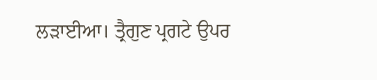ਲੜਾਈਆ। ਤ੍ਰੈਗੁਣ ਪ੍ਰਗਟੇ ਉਪਰ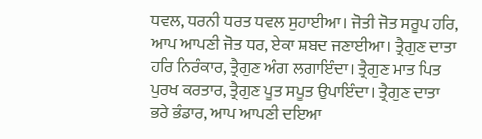ਧਵਲ, ਧਰਨੀ ਧਰਤ ਧਵਲ ਸੁਹਾਈਆ। ਜੋਤੀ ਜੋਤ ਸਰੂਪ ਹਰਿ, ਆਪ ਆਪਣੀ ਜੋਤ ਧਰ, ਏਕਾ ਸ਼ਬਦ ਜਣਾਈਆ। ਤ੍ਰੈਗੁਣ ਦਾਤਾ ਹਰਿ ਨਿਰੰਕਾਰ, ਤ੍ਰੈਗੁਣ ਅੰਗ ਲਗਾਇੰਦਾ। ਤ੍ਰੈਗੁਣ ਮਾਤ ਪਿਤ ਪੁਰਖ ਕਰਤਾਰ, ਤ੍ਰੈਗੁਣ ਪੂਤ ਸਪੂਤ ਉਪਾਇੰਦਾ। ਤ੍ਰੈਗੁਣ ਦਾਤਾ ਭਰੇ ਭੰਡਾਰ, ਆਪ ਆਪਣੀ ਦਇਆ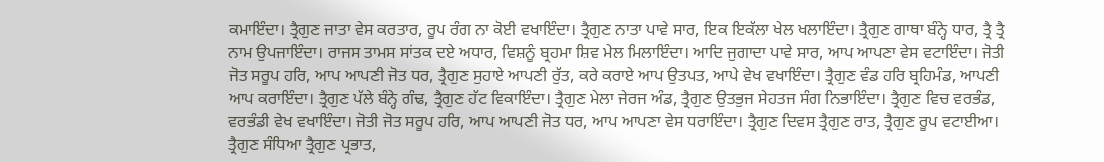ਕਮਾਇੰਦਾ। ਤ੍ਰੈਗੁਣ ਜਾਤਾ ਵੇਸ ਕਰਤਾਰ, ਰੂਪ ਰੰਗ ਨਾ ਕੋਈ ਵਖਾਇੰਦਾ। ਤ੍ਰੈਗੁਣ ਨਾਤਾ ਪਾਵੇ ਸਾਰ, ਇਕ ਇਕੱਲਾ ਖੇਲ ਖਲਾਇੰਦਾ। ਤ੍ਰੈਗੁਣ ਗਾਥਾ ਬੰਨ੍ਹੇ ਧਾਰ, ਤ੍ਰੈ ਤ੍ਰੈ ਨਾਮ ਉਪਜਾਇੰਦਾ। ਰਾਜਸ ਤਾਮਸ ਸਾਂਤਕ ਦਏ ਅਧਾਰ, ਵਿਸ਼ਨੂੰ ਬ੍ਰਹਮਾ ਸ਼ਿਵ ਮੇਲ ਮਿਲਾਇੰਦਾ। ਆਦਿ ਜੁਗਾਦਾ ਪਾਵੇ ਸਾਰ, ਆਪ ਆਪਣਾ ਵੇਸ ਵਟਾਇੰਦਾ। ਜੋਤੀ ਜੋਤ ਸਰੂਪ ਹਰਿ, ਆਪ ਆਪਣੀ ਜੋਤ ਧਰ, ਤ੍ਰੈਗੁਣ ਸੁਹਾਏ ਆਪਣੀ ਰੁੱਤ, ਕਰੇ ਕਰਾਏ ਆਪ ਉਤਪਤ, ਆਪੇ ਵੇਖ ਵਖਾਇੰਦਾ। ਤ੍ਰੈਗੁਣ ਵੰਡ ਹਰਿ ਬ੍ਰਹਿਮੰਡ, ਆਪਣੀ ਆਪ ਕਰਾਇੰਦਾ। ਤ੍ਰੈਗੁਣ ਪੱਲੇ ਬੰਨ੍ਹੇ ਗੰਢ, ਤ੍ਰੈਗੁਣ ਹੱਟ ਵਿਕਾਇੰਦਾ। ਤ੍ਰੈਗੁਣ ਮੇਲਾ ਜੇਰਜ ਅੰਡ, ਤ੍ਰੈਗੁਣ ਉਤਭੁਜ ਸੇਹਤਜ ਸੰਗ ਨਿਭਾਇੰਦਾ। ਤ੍ਰੈਗੁਣ ਵਿਚ ਵਰਭੰਡ, ਵਰਭੰਡੀ ਵੇਖ ਵਖਾਇੰਦਾ। ਜੋਤੀ ਜੋਤ ਸਰੂਪ ਹਰਿ, ਆਪ ਆਪਣੀ ਜੋਤ ਧਰ, ਆਪ ਆਪਣਾ ਵੇਸ ਧਰਾਇੰਦਾ। ਤ੍ਰੈਗੁਣ ਦਿਵਸ ਤ੍ਰੈਗੁਣ ਰਾਤ, ਤ੍ਰੈਗੁਣ ਰੂਪ ਵਟਾਈਆ। ਤ੍ਰੈਗੁਣ ਸੰਧਿਆ ਤ੍ਰੈਗੁਣ ਪ੍ਰਭਾਤ,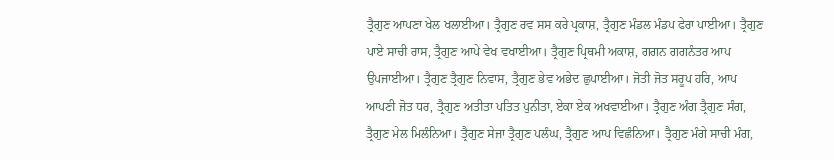ਤ੍ਰੈਗੁਣ ਆਪਣਾ ਖੇਲ ਖਲਾਈਆ। ਤ੍ਰੈਗੁਣ ਰਵ ਸਸ ਕਰੇ ਪ੍ਰਕਾਸ਼, ਤ੍ਰੈਗੁਣ ਮੰਡਲ ਮੰਡਪ ਫੇਰਾ ਪਾਈਆ। ਤ੍ਰੈਗੁਣ ਪਾਏ ਸਾਚੀ ਰਾਸ, ਤ੍ਰੈਗੁਣ ਆਪੇ ਵੇਖ ਵਖਾਈਆ। ਤ੍ਰੈਗੁਣ ਪ੍ਰਿਥਮੀ ਅਕਾਸ਼, ਗਗਨ ਗਗਨੰਤਰ ਆਪ ਉਪਜਾਈਆ। ਤ੍ਰੈਗੁਣ ਤ੍ਰੈਗੁਣ ਨਿਵਾਸ, ਤ੍ਰੈਗੁਣ ਭੇਵ ਅਭੇਦ ਛੁਪਾਈਆ। ਜੋਤੀ ਜੋਤ ਸਰੂਪ ਹਰਿ, ਆਪ ਆਪਣੀ ਜੋਤ ਧਰ, ਤ੍ਰੈਗੁਣ ਅਤੀਤਾ ਪਤਿਤ ਪੁਨੀਤਾ, ਏਕਾ ਏਕ ਅਖਵਾਈਆ। ਤ੍ਰੈਗੁਣ ਅੰਗ ਤ੍ਰੈਗੁਣ ਸੰਗ, ਤ੍ਰੈਗੁਣ ਮੇਲ ਮਿਲੰਨਿਆ। ਤ੍ਰੈਗੁਣ ਸੇਜਾ ਤ੍ਰੈਗੁਣ ਪਲੰਘ, ਤ੍ਰੈਗੁਣ ਆਪ ਵਿਛੰਨਿਆ। ਤ੍ਰੈਗੁਣ ਮੰਗੇ ਸਾਚੀ ਮੰਗ,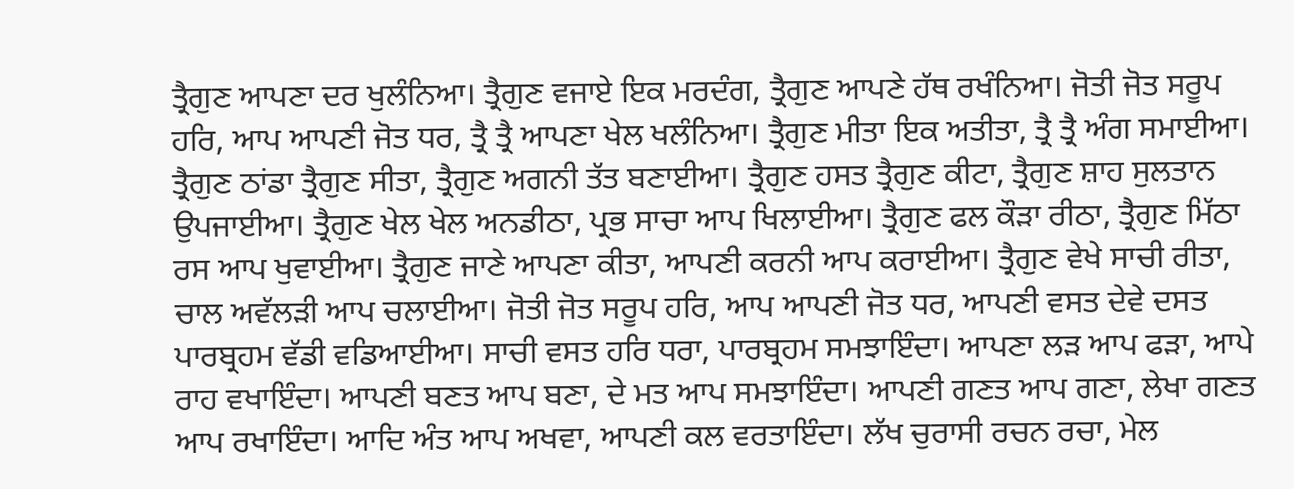ਤ੍ਰੈਗੁਣ ਆਪਣਾ ਦਰ ਖੁਲੰਨਿਆ। ਤ੍ਰੈਗੁਣ ਵਜਾਏ ਇਕ ਮਰਦੰਗ, ਤ੍ਰੈਗੁਣ ਆਪਣੇ ਹੱਥ ਰਖੰਨਿਆ। ਜੋਤੀ ਜੋਤ ਸਰੂਪ ਹਰਿ, ਆਪ ਆਪਣੀ ਜੋਤ ਧਰ, ਤ੍ਰੈ ਤ੍ਰੈ ਆਪਣਾ ਖੇਲ ਖਲੰਨਿਆ। ਤ੍ਰੈਗੁਣ ਮੀਤਾ ਇਕ ਅਤੀਤਾ, ਤ੍ਰੈ ਤ੍ਰੈ ਅੰਗ ਸਮਾਈਆ। ਤ੍ਰੈਗੁਣ ਠਾਂਡਾ ਤ੍ਰੈਗੁਣ ਸੀਤਾ, ਤ੍ਰੈਗੁਣ ਅਗਨੀ ਤੱਤ ਬਣਾਈਆ। ਤ੍ਰੈਗੁਣ ਹਸਤ ਤ੍ਰੈਗੁਣ ਕੀਟਾ, ਤ੍ਰੈਗੁਣ ਸ਼ਾਹ ਸੁਲਤਾਨ ਉਪਜਾਈਆ। ਤ੍ਰੈਗੁਣ ਖੇਲ ਖੇਲ ਅਨਡੀਠਾ, ਪ੍ਰਭ ਸਾਚਾ ਆਪ ਖਿਲਾਈਆ। ਤ੍ਰੈਗੁਣ ਫਲ ਕੌੜਾ ਰੀਠਾ, ਤ੍ਰੈਗੁਣ ਮਿੱਠਾ ਰਸ ਆਪ ਖੁਵਾਈਆ। ਤ੍ਰੈਗੁਣ ਜਾਣੇ ਆਪਣਾ ਕੀਤਾ, ਆਪਣੀ ਕਰਨੀ ਆਪ ਕਰਾਈਆ। ਤ੍ਰੈਗੁਣ ਵੇਖੇ ਸਾਚੀ ਰੀਤਾ, ਚਾਲ ਅਵੱਲੜੀ ਆਪ ਚਲਾਈਆ। ਜੋਤੀ ਜੋਤ ਸਰੂਪ ਹਰਿ, ਆਪ ਆਪਣੀ ਜੋਤ ਧਰ, ਆਪਣੀ ਵਸਤ ਦੇਵੇ ਦਸਤ ਪਾਰਬ੍ਰਹਮ ਵੱਡੀ ਵਡਿਆਈਆ। ਸਾਚੀ ਵਸਤ ਹਰਿ ਧਰਾ, ਪਾਰਬ੍ਰਹਮ ਸਮਝਾਇੰਦਾ। ਆਪਣਾ ਲੜ ਆਪ ਫੜਾ, ਆਪੇ ਰਾਹ ਵਖਾਇੰਦਾ। ਆਪਣੀ ਬਣਤ ਆਪ ਬਣਾ, ਦੇ ਮਤ ਆਪ ਸਮਝਾਇੰਦਾ। ਆਪਣੀ ਗਣਤ ਆਪ ਗਣਾ, ਲੇਖਾ ਗਣਤ ਆਪ ਰਖਾਇੰਦਾ। ਆਦਿ ਅੰਤ ਆਪ ਅਖਵਾ, ਆਪਣੀ ਕਲ ਵਰਤਾਇੰਦਾ। ਲੱਖ ਚੁਰਾਸੀ ਰਚਨ ਰਚਾ, ਮੇਲ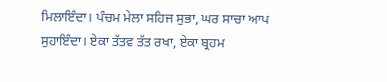ਮਿਲਾਇੰਦਾ। ਪੰਚਮ ਮੇਲਾ ਸਹਿਜ ਸੁਭਾ, ਘਰ ਸਾਚਾ ਆਪ ਸੁਹਾਇੰਦਾ। ਏਕਾ ਤੱਤਵ ਤੱਤ ਰਖਾ, ਏਕਾ ਬ੍ਰਹਮ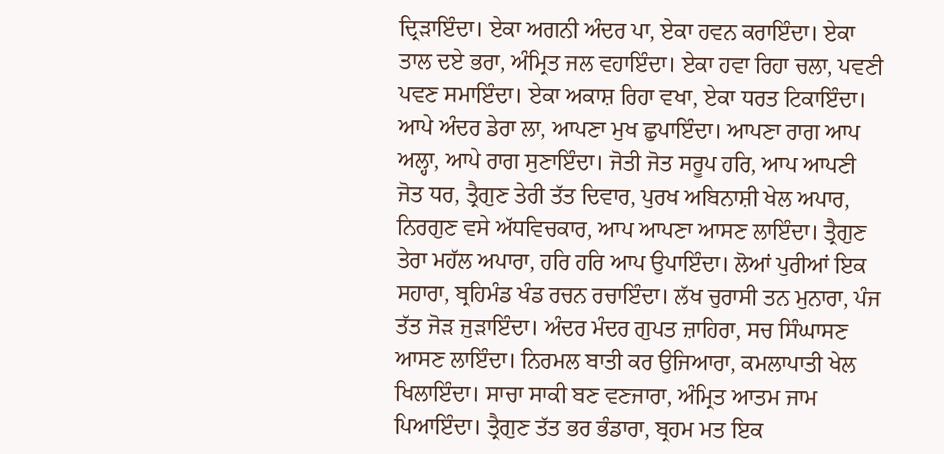ਦ੍ਰਿੜਾਇੰਦਾ। ਏਕਾ ਅਗਨੀ ਅੰਦਰ ਪਾ, ਏਕਾ ਹਵਨ ਕਰਾਇੰਦਾ। ਏਕਾ ਤਾਲ ਦਏ ਭਰਾ, ਅੰਮ੍ਰਿਤ ਜਲ ਵਹਾਇੰਦਾ। ਏਕਾ ਹਵਾ ਰਿਹਾ ਚਲਾ, ਪਵਣੀ ਪਵਣ ਸਮਾਇੰਦਾ। ਏਕਾ ਅਕਾਸ਼ ਰਿਹਾ ਵਖਾ, ਏਕਾ ਧਰਤ ਟਿਕਾਇੰਦਾ। ਆਪੇ ਅੰਦਰ ਡੇਰਾ ਲਾ, ਆਪਣਾ ਮੁਖ ਛੁਪਾਇੰਦਾ। ਆਪਣਾ ਰਾਗ ਆਪ ਅਲ੍ਹਾ, ਆਪੇ ਰਾਗ ਸੁਣਾਇੰਦਾ। ਜੋਤੀ ਜੋਤ ਸਰੂਪ ਹਰਿ, ਆਪ ਆਪਣੀ ਜੋਤ ਧਰ, ਤ੍ਰੈਗੁਣ ਤੇਰੀ ਤੱਤ ਦਿਵਾਰ, ਪੁਰਖ ਅਬਿਨਾਸ਼ੀ ਖੇਲ ਅਪਾਰ, ਨਿਰਗੁਣ ਵਸੇ ਅੱਧਵਿਚਕਾਰ, ਆਪ ਆਪਣਾ ਆਸਣ ਲਾਇੰਦਾ। ਤ੍ਰੈਗੁਣ ਤੇਰਾ ਮਹੱਲ ਅਪਾਰਾ, ਹਰਿ ਹਰਿ ਆਪ ਉਪਾਇੰਦਾ। ਲੋਆਂ ਪੁਰੀਆਂ ਇਕ ਸਹਾਰਾ, ਬ੍ਰਹਿਮੰਡ ਖੰਡ ਰਚਨ ਰਚਾਇੰਦਾ। ਲੱਖ ਚੁਰਾਸੀ ਤਨ ਮੁਨਾਰਾ, ਪੰਜ ਤੱਤ ਜੋੜ ਜੁੜਾਇੰਦਾ। ਅੰਦਰ ਮੰਦਰ ਗੁਪਤ ਜ਼ਾਹਿਰਾ, ਸਚ ਸਿੰਘਾਸਣ ਆਸਣ ਲਾਇੰਦਾ। ਨਿਰਮਲ ਬਾਤੀ ਕਰ ਉਜਿਆਰਾ, ਕਮਲਾਪਾਤੀ ਖੇਲ ਖਿਲਾਇੰਦਾ। ਸਾਚਾ ਸਾਕੀ ਬਣ ਵਣਜਾਰਾ, ਅੰਮ੍ਰਿਤ ਆਤਮ ਜਾਮ ਪਿਆਇੰਦਾ। ਤ੍ਰੈਗੁਣ ਤੱਤ ਭਰ ਭੰਡਾਰਾ, ਬ੍ਰਹਮ ਮਤ ਇਕ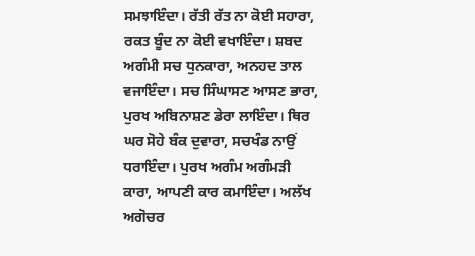ਸਮਝਾਇੰਦਾ। ਰੱਤੀ ਰੱਤ ਨਾ ਕੋਈ ਸਹਾਰਾ, ਰਕਤ ਬੂੰਦ ਨਾ ਕੋਈ ਵਖਾਇੰਦਾ। ਸ਼ਬਦ ਅਗੰਮੀ ਸਚ ਧੁਨਕਾਰਾ, ਅਨਹਦ ਤਾਲ ਵਜਾਇੰਦਾ। ਸਚ ਸਿੰਘਾਸਣ ਆਸਣ ਭਾਰਾ, ਪੁਰਖ ਅਬਿਨਾਸ਼ਣ ਡੇਰਾ ਲਾਇੰਦਾ। ਥਿਰ ਘਰ ਸੋਹੇ ਬੰਕ ਦੁਵਾਰਾ, ਸਚਖੰਡ ਨਾਉਂ ਧਰਾਇੰਦਾ। ਪੁਰਖ ਅਗੰਮ ਅਗੰਮੜੀ ਕਾਰਾ, ਆਪਣੀ ਕਾਰ ਕਮਾਇੰਦਾ। ਅਲੱਖ ਅਗੋਚਰ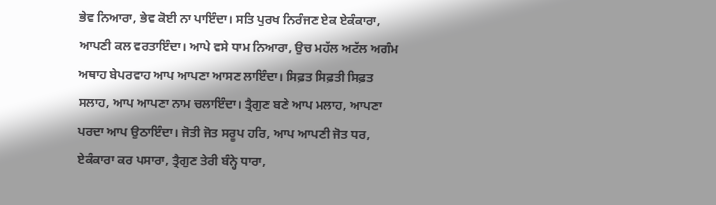ਭੇਵ ਨਿਆਰਾ, ਭੇਵ ਕੋਈ ਨਾ ਪਾਇੰਦਾ। ਸਤਿ ਪੁਰਖ ਨਿਰੰਜਣ ਏਕ ਏਕੰਕਾਰਾ, ਆਪਣੀ ਕਲ ਵਰਤਾਇੰਦਾ। ਆਪੇ ਵਸੇ ਧਾਮ ਨਿਆਰਾ, ਉਚ ਮਹੱਲ ਅਟੱਲ ਅਗੰਮ ਅਥਾਹ ਬੇਪਰਵਾਹ ਆਪ ਆਪਣਾ ਆਸਣ ਲਾਇੰਦਾ। ਸਿਫ਼ਤ ਸਿਫ਼ਤੀ ਸਿਫ਼ਤ ਸਲਾਹ, ਆਪ ਆਪਣਾ ਨਾਮ ਚਲਾਇੰਦਾ। ਤ੍ਰੈਗੁਣ ਬਣੇ ਆਪ ਮਲਾਹ, ਆਪਣਾ ਪਰਦਾ ਆਪ ਉਠਾਇੰਦਾ। ਜੋਤੀ ਜੋਤ ਸਰੂਪ ਹਰਿ, ਆਪ ਆਪਣੀ ਜੋਤ ਧਰ, ਏਕੰਕਾਰਾ ਕਰ ਪਸਾਰਾ, ਤ੍ਰੈਗੁਣ ਤੇਰੀ ਬੰਨ੍ਹੇ ਧਾਰਾ,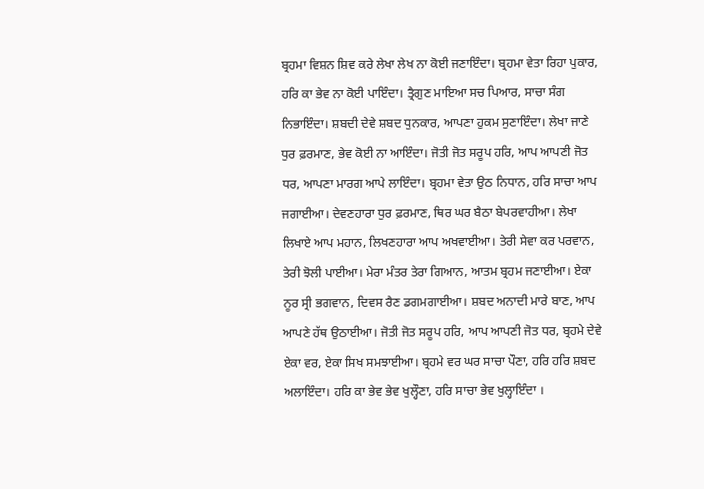ਬ੍ਰਹਮਾ ਵਿਸ਼ਨ ਸ਼ਿਵ ਕਰੇ ਲੇਖਾ ਲੇਖ ਨਾ ਕੋਈ ਜਣਾਇੰਦਾ। ਬ੍ਰਹਮਾ ਵੇਤਾ ਰਿਹਾ ਪੁਕਾਰ, ਹਰਿ ਕਾ ਭੇਵ ਨਾ ਕੋਈ ਪਾਇੰਦਾ। ਤ੍ਰੈਗੁਣ ਮਾਇਆ ਸਚ ਪਿਆਰ, ਸਾਚਾ ਸੰਗ ਨਿਭਾਇੰਦਾ। ਸ਼ਬਦੀ ਦੇਵੇ ਸ਼ਬਦ ਧੁਨਕਾਰ, ਆਪਣਾ ਹੁਕਮ ਸੁਣਾਇੰਦਾ। ਲੇਖਾ ਜਾਣੇ ਧੁਰ ਫ਼ਰਮਾਣ, ਭੇਵ ਕੋਈ ਨਾ ਆਇੰਦਾ। ਜੋਤੀ ਜੋਤ ਸਰੂਪ ਹਰਿ, ਆਪ ਆਪਣੀ ਜੋਤ ਧਰ, ਆਪਣਾ ਮਾਰਗ ਆਪੇ ਲਾਇੰਦਾ। ਬ੍ਰਹਮਾ ਵੇਤਾ ਉਠ ਨਿਧਾਨ, ਹਰਿ ਸਾਚਾ ਆਪ ਜਗਾਈਆ। ਦੇਵਣਹਾਰਾ ਧੁਰ ਫ਼ਰਮਾਣ, ਥਿਰ ਘਰ ਬੈਠਾ ਬੇਪਰਵਾਹੀਆ। ਲੇਖਾ ਲਿਖਾਏ ਆਪ ਮਹਾਨ, ਲਿਖਣਹਾਰਾ ਆਪ ਅਖਵਾਈਆ। ਤੇਰੀ ਸੇਵਾ ਕਰ ਪਰਵਾਨ, ਤੇਰੀ ਝੋਲੀ ਪਾਈਆ। ਮੇਰਾ ਮੰਤਰ ਤੇਰਾ ਗਿਆਨ, ਆਤਮ ਬ੍ਰਹਮ ਜਣਾਈਆ। ਏਕਾ ਨੂਰ ਸ੍ਰੀ ਭਗਵਾਨ, ਦਿਵਸ ਰੈਣ ਡਗਮਗਾਈਆ। ਸ਼ਬਦ ਅਨਾਦੀ ਮਾਰੇ ਬਾਣ, ਆਪ ਆਪਣੇ ਹੱਥ ਉਠਾਈਆ। ਜੋਤੀ ਜੋਤ ਸਰੂਪ ਹਰਿ, ਆਪ ਆਪਣੀ ਜੋਤ ਧਰ, ਬ੍ਰਹਮੇ ਦੇਵੇ ਏਕਾ ਵਰ, ਏਕਾ ਸਿਖ ਸਮਝਾਈਆ। ਬ੍ਰਹਮੇ ਵਰ ਘਰ ਸਾਚਾ ਪੌਣਾ, ਹਰਿ ਹਰਿ ਸ਼ਬਦ ਅਲਾਇੰਦਾ। ਹਰਿ ਕਾ ਭੇਵ ਭੇਵ ਖੁਲ੍ਹੌਣਾ, ਹਰਿ ਸਾਚਾ ਭੇਵ ਖੁਲ੍ਹਾਇੰਦਾ ।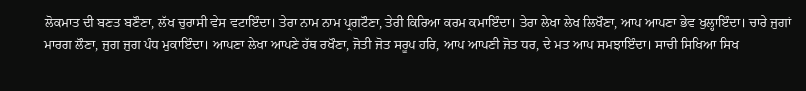ਲੋਕਮਾਤ ਦੀ ਬਣਤ ਬਣੌਣਾ, ਲੱਖ ਚੁਰਾਸੀ ਵੇਸ ਵਟਾਇੰਦਾ। ਤੇਰਾ ਨਾਮ ਨਾਮ ਪ੍ਰਗਟੌਣਾ, ਤੇਰੀ ਕਿਰਿਆ ਕਰਮ ਕਮਾਇੰਦਾ। ਤੇਰਾ ਲੇਖਾ ਲੇਖ ਲਿਖੌਣਾ, ਆਪ ਆਪਣਾ ਭੇਵ ਖੁਲ੍ਹਾਇੰਦਾ। ਚਾਰੇ ਜੁਗਾਂ ਮਾਰਗ ਲੌਣਾ, ਜੁਗ ਜੁਗ ਪੰਧ ਮੁਕਾਇੰਦਾ। ਆਪਣਾ ਲੇਖਾ ਆਪਣੇ ਹੱਥ ਰਖੌਣਾ, ਜੋਤੀ ਜੋਤ ਸਰੂਪ ਹਰਿ, ਆਪ ਆਪਣੀ ਜੋਤ ਧਰ, ਦੇ ਮਤ ਆਪ ਸਮਝਾਇੰਦਾ। ਸਾਚੀ ਸਿਖਿਆ ਸਿਖ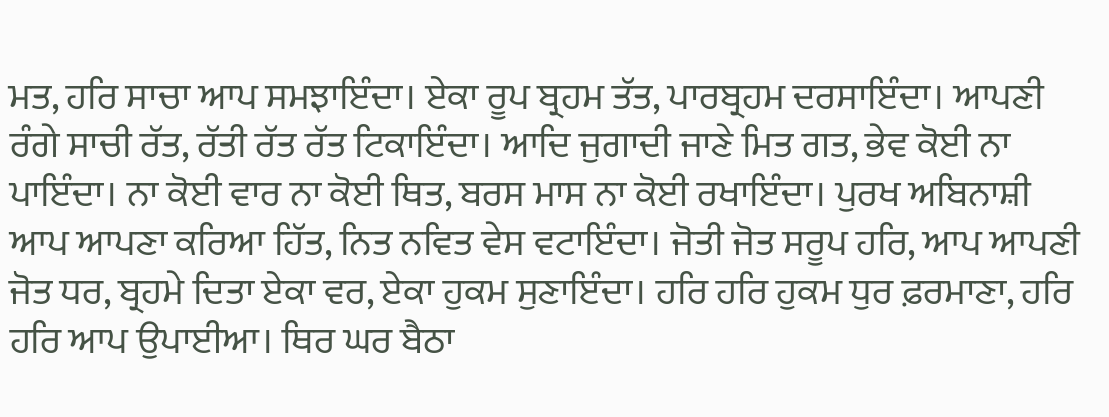ਮਤ, ਹਰਿ ਸਾਚਾ ਆਪ ਸਮਝਾਇੰਦਾ। ਏਕਾ ਰੂਪ ਬ੍ਰਹਮ ਤੱਤ, ਪਾਰਬ੍ਰਹਮ ਦਰਸਾਇੰਦਾ। ਆਪਣੀ ਰੰਗੇ ਸਾਚੀ ਰੱਤ, ਰੱਤੀ ਰੱਤ ਰੱਤ ਟਿਕਾਇੰਦਾ। ਆਦਿ ਜੁਗਾਦੀ ਜਾਣੇ ਮਿਤ ਗਤ, ਭੇਵ ਕੋਈ ਨਾ ਪਾਇੰਦਾ। ਨਾ ਕੋਈ ਵਾਰ ਨਾ ਕੋਈ ਥਿਤ, ਬਰਸ ਮਾਸ ਨਾ ਕੋਈ ਰਖਾਇੰਦਾ। ਪੁਰਖ ਅਬਿਨਾਸ਼ੀ ਆਪ ਆਪਣਾ ਕਰਿਆ ਹਿੱਤ, ਨਿਤ ਨਵਿਤ ਵੇਸ ਵਟਾਇੰਦਾ। ਜੋਤੀ ਜੋਤ ਸਰੂਪ ਹਰਿ, ਆਪ ਆਪਣੀ ਜੋਤ ਧਰ, ਬ੍ਰਹਮੇ ਦਿਤਾ ਏਕਾ ਵਰ, ਏਕਾ ਹੁਕਮ ਸੁਣਾਇੰਦਾ। ਹਰਿ ਹਰਿ ਹੁਕਮ ਧੁਰ ਫ਼ਰਮਾਣਾ, ਹਰਿ ਹਰਿ ਆਪ ਉਪਾਈਆ। ਥਿਰ ਘਰ ਬੈਠਾ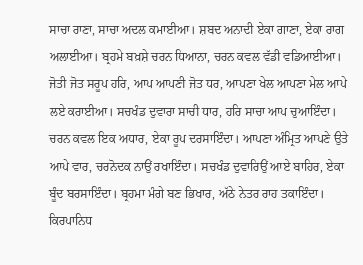ਸਾਚਾ ਰਾਣਾ, ਸਾਚਾ ਅਦਲ ਕਮਾਈਆ। ਸ਼ਬਦ ਅਨਾਦੀ ਏਕਾ ਗਾਣਾ, ਏਕਾ ਰਾਗ ਅਲਾਈਆ। ਬ੍ਰਹਮੇ ਬਖ਼ਸ਼ੇ ਚਰਨ ਧਿਆਨਾ, ਚਰਨ ਕਵਲ ਵੱਡੀ ਵਡਿਆਈਆ। ਜੋਤੀ ਜੋਤ ਸਰੂਪ ਹਰਿ, ਆਪ ਆਪਣੀ ਜੋਤ ਧਰ, ਆਪਣਾ ਖੇਲ ਆਪਣਾ ਮੇਲ ਆਪੇ ਲਏ ਕਰਾਈਆ। ਸਚਖੰਡ ਦੁਵਾਰਾ ਸਾਚੀ ਧਾਰ, ਹਰਿ ਸਾਚਾ ਆਪ ਚੁਆਇੰਦਾ। ਚਰਨ ਕਵਲ ਇਕ ਅਧਾਰ, ਏਕਾ ਰੂਪ ਦਰਸਾਇੰਦਾ। ਆਪਣਾ ਅੰਮ੍ਰਿਤ ਆਪਣੇ ਉਤੇ ਆਪੇ ਵਾਰ, ਚਰਨੋਦਕ ਨਾਉਂ ਰਖਾਇੰਦਾ। ਸਚਖੰਡ ਦੁਵਾਰਿਉਂ ਆਏ ਬਾਹਿਰ, ਏਕਾ ਬੂੰਦ ਬਰਸਾਇੰਦਾ। ਬ੍ਰਹਮਾ ਮੰਗੇ ਬਣ ਭਿਖਾਰ, ਅੱਠੇ ਨੇਤਰ ਰਾਹ ਤਕਾਇੰਦਾ। ਕਿਰਪਾਨਿਧ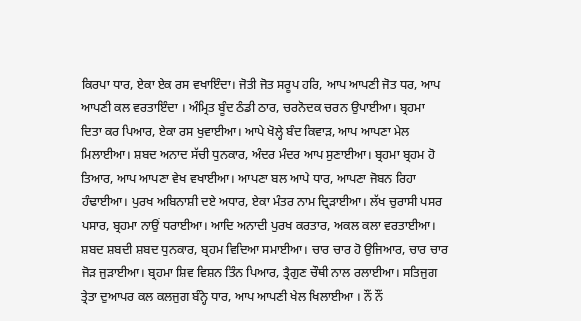ਕਿਰਪਾ ਧਾਰ, ਏਕਾ ਏਕ ਰਸ ਵਖਾਇੰਦਾ। ਜੋਤੀ ਜੋਤ ਸਰੂਪ ਹਰਿ, ਆਪ ਆਪਣੀ ਜੋਤ ਧਰ, ਆਪ ਆਪਣੀ ਕਲ ਵਰਤਾਇੰਦਾ । ਅੰਮ੍ਰਿਤ ਬੂੰਦ ਠੰਡੀ ਠਾਰ, ਚਰਨੋਦਕ ਚਰਨ ਉਪਾਈਆ। ਬ੍ਰਹਮਾ ਦਿਤਾ ਕਰ ਪਿਆਰ, ਏਕਾ ਰਸ ਖੁਵਾਈਆ। ਆਪੇ ਖੋਲ੍ਹੇ ਬੰਦ ਕਿਵਾੜ, ਆਪ ਆਪਣਾ ਮੇਲ ਮਿਲਾਈਆ। ਸ਼ਬਦ ਅਨਾਦ ਸੱਚੀ ਧੁਨਕਾਰ, ਅੰਦਰ ਮੰਦਰ ਆਪ ਸੁਣਾਈਆ। ਬ੍ਰਹਮਾ ਬ੍ਰਹਮ ਹੋ ਤਿਆਰ, ਆਪ ਆਪਣਾ ਵੇਖ ਵਖਾਈਆ। ਆਪਣਾ ਬਲ ਆਪੇ ਧਾਰ, ਆਪਣਾ ਜੋਬਨ ਰਿਹਾ ਹੰਢਾਈਆ। ਪੁਰਖ ਅਬਿਨਾਸ਼ੀ ਦਏ ਅਧਾਰ, ਏਕਾ ਮੰਤਰ ਨਾਮ ਦ੍ਰਿੜਾਈਆ। ਲੱਖ ਚੁਰਾਸੀ ਪਸਰ ਪਸਾਰ, ਬ੍ਰਹਮਾ ਨਾਉਂ ਧਰਾਈਆ। ਆਦਿ ਅਨਾਦੀ ਪੁਰਖ ਕਰਤਾਰ, ਅਕਲ ਕਲਾ ਵਰਤਾਈਆ। ਸ਼ਬਦ ਸ਼ਬਦੀ ਸ਼ਬਦ ਧੁਨਕਾਰ, ਬ੍ਰਹਮ ਵਿਦਿਆ ਸਮਾਈਆ। ਚਾਰ ਚਾਰ ਹੋ ਉਜਿਆਰ, ਚਾਰ ਚਾਰ ਜੋੜ ਜੁੜਾਈਆ। ਬ੍ਰਹਮਾ ਸ਼ਿਵ ਵਿਸ਼ਨ ਤਿੰਨ ਪਿਆਰ, ਤ੍ਰੈਗੁਣ ਚੌਥੀ ਨਾਲ ਰਲਾਈਆ। ਸਤਿਜੁਗ ਤ੍ਰੇਤਾ ਦੁਆਪਰ ਕਲ ਕਲਜੁਗ ਬੰਨ੍ਹੇ ਧਾਰ, ਆਪ ਆਪਣੀ ਖੇਲ ਖਿਲਾਈਆ । ਨੌਂ ਨੌਂ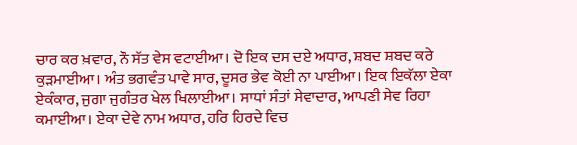ਚਾਰ ਕਰ ਖ਼ਵਾਰ, ਨੌ ਸੱਤ ਵੇਸ ਵਟਾਈਆ। ਦੋ ਇਕ ਦਸ ਦਏ ਅਧਾਰ, ਸ਼ਬਦ ਸ਼ਬਦ ਕਰੇ ਕੁੜਮਾਈਆ। ਅੰਤ ਭਗਵੰਤ ਪਾਵੇ ਸਾਰ, ਦੂਸਰ ਭੇਵ ਕੋਈ ਨਾ ਪਾਈਆ। ਇਕ ਇਕੱਲਾ ਏਕਾ ਏਕੰਕਾਰ, ਜੁਗਾ ਜੁਗੰਤਰ ਖੇਲ ਖਿਲਾਈਆ। ਸਾਧਾਂ ਸੰਤਾਂ ਸੇਵਾਦਾਰ, ਆਪਣੀ ਸੇਵ ਰਿਹਾ ਕਮਾਈਆ। ਏਕਾ ਦੇਵੇ ਨਾਮ ਅਧਾਰ, ਹਰਿ ਹਿਰਦੇ ਵਿਚ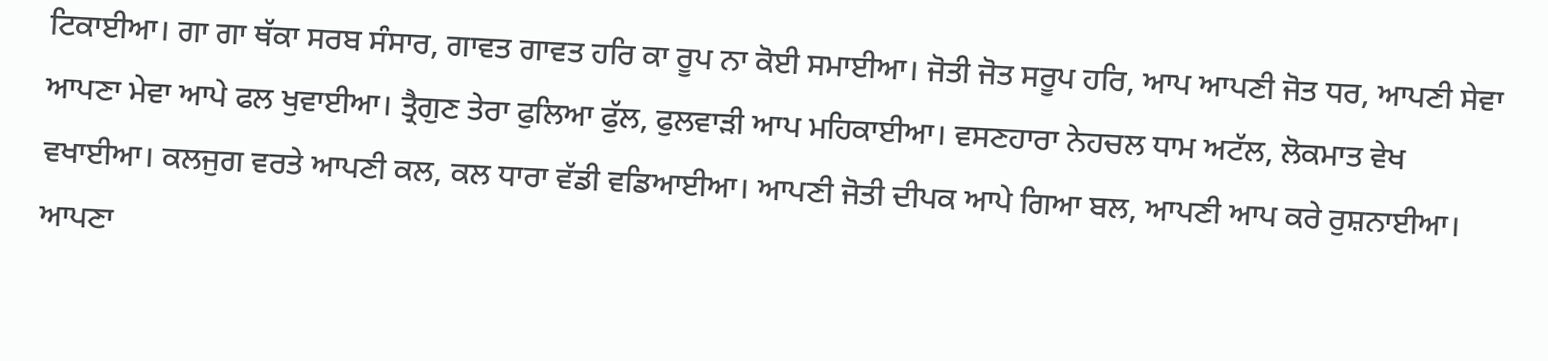ਟਿਕਾਈਆ। ਗਾ ਗਾ ਥੱਕਾ ਸਰਬ ਸੰਸਾਰ, ਗਾਵਤ ਗਾਵਤ ਹਰਿ ਕਾ ਰੂਪ ਨਾ ਕੋਈ ਸਮਾਈਆ। ਜੋਤੀ ਜੋਤ ਸਰੂਪ ਹਰਿ, ਆਪ ਆਪਣੀ ਜੋਤ ਧਰ, ਆਪਣੀ ਸੇਵਾ ਆਪਣਾ ਮੇਵਾ ਆਪੇ ਫਲ ਖੁਵਾਈਆ। ਤ੍ਰੈਗੁਣ ਤੇਰਾ ਫੁਲਿਆ ਫੁੱਲ, ਫੁਲਵਾੜੀ ਆਪ ਮਹਿਕਾਈਆ। ਵਸਣਹਾਰਾ ਨੇਹਚਲ ਧਾਮ ਅਟੱਲ, ਲੋਕਮਾਤ ਵੇਖ ਵਖਾਈਆ। ਕਲਜੁਗ ਵਰਤੇ ਆਪਣੀ ਕਲ, ਕਲ ਧਾਰਾ ਵੱਡੀ ਵਡਿਆਈਆ। ਆਪਣੀ ਜੋਤੀ ਦੀਪਕ ਆਪੇ ਗਿਆ ਬਲ, ਆਪਣੀ ਆਪ ਕਰੇ ਰੁਸ਼ਨਾਈਆ। ਆਪਣਾ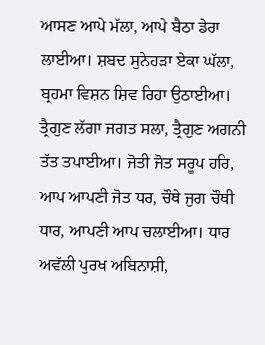ਆਸਣ ਆਪੇ ਮੱਲਾ, ਆਪੇ ਬੈਠਾ ਡੇਰਾ ਲਾਈਆ। ਸ਼ਬਦ ਸੁਨੇਹੜਾ ਏਕਾ ਘੱਲਾ, ਬ੍ਰਹਮਾ ਵਿਸ਼ਨ ਸ਼ਿਵ ਰਿਹਾ ਉਠਾਈਆ। ਤ੍ਰੈਗੁਣ ਲੱਗਾ ਜਗਤ ਸਲਾ, ਤ੍ਰੈਗੁਣ ਅਗਨੀ ਤੱਤ ਤਪਾਈਆ। ਜੋਤੀ ਜੋਤ ਸਰੂਪ ਹਰਿ, ਆਪ ਆਪਣੀ ਜੋਤ ਧਰ, ਚੌਥੇ ਜੁਗ ਚੌਥੀ ਧਾਰ, ਆਪਣੀ ਆਪ ਚਲਾਈਆ। ਧਾਰ ਅਵੱਲੀ ਪੁਰਖ ਅਬਿਨਾਸ਼ੀ,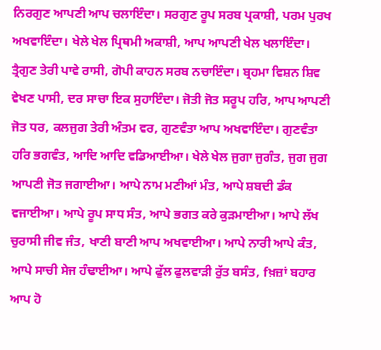ਨਿਰਗੁਣ ਆਪਣੀ ਆਪ ਚਲਾਇੰਦਾ। ਸਰਗੁਣ ਰੂਪ ਸਰਬ ਪ੍ਰਕਾਸ਼ੀ, ਪਰਮ ਪੁਰਖ ਅਖਵਾਇੰਦਾ। ਖੇਲੇ ਖੇਲ ਪ੍ਰਿਥਮੀ ਅਕਾਸ਼ੀ, ਆਪ ਆਪਣੀ ਖੇਲ ਖਲਾਇੰਦਾ। ਤ੍ਰੈਗੁਣ ਤੇਰੀ ਪਾਵੇ ਰਾਸੀ, ਗੋਪੀ ਕਾਹਨ ਸਰਬ ਨਚਾਇੰਦਾ। ਬ੍ਰਹਮਾ ਵਿਸ਼ਨ ਸ਼ਿਵ ਵੇਖਣ ਪਾਸੀ, ਦਰ ਸਾਚਾ ਇਕ ਸੁਹਾਇੰਦਾ। ਜੋਤੀ ਜੋਤ ਸਰੂਪ ਹਰਿ, ਆਪ ਆਪਣੀ ਜੋਤ ਧਰ, ਕਲਜੁਗ ਤੇਰੀ ਅੰਤਮ ਵਰ, ਗੁਣਵੰਤਾ ਆਪ ਅਖਵਾਇੰਦਾ। ਗੁਣਵੰਤਾ ਹਰਿ ਭਗਵੰਤ, ਆਦਿ ਆਦਿ ਵਡਿਆਈਆ। ਖੇਲੇ ਖੇਲ ਜੁਗਾ ਜੁਗੰਤ, ਜੁਗ ਜੁਗ ਆਪਣੀ ਜੋਤ ਜਗਾਈਆ। ਆਪੇ ਨਾਮ ਮਣੀਆਂ ਮੰਤ, ਆਪੇ ਸ਼ਬਦੀ ਡੰਕ ਵਜਾਈਆ। ਆਪੇ ਰੂਪ ਸਾਧ ਸੰਤ, ਆਪੇ ਭਗਤ ਕਰੇ ਕੁੜਮਾਈਆ। ਆਪੇ ਲੱਖ ਚੁਰਾਸੀ ਜੀਵ ਜੰਤ, ਖਾਣੀ ਬਾਣੀ ਆਪ ਅਖਵਾਈਆ। ਆਪੇ ਨਾਰੀ ਆਪੇ ਕੰਤ, ਆਪੇ ਸਾਚੀ ਸੇਜ ਹੰਢਾਈਆ। ਆਪੇ ਫੁੱਲ ਫੁਲਵਾੜੀ ਰੁੱਤ ਬਸੰਤ, fਖ਼ਜ਼ਾਂ ਬਹਾਰ ਆਪ ਹੋ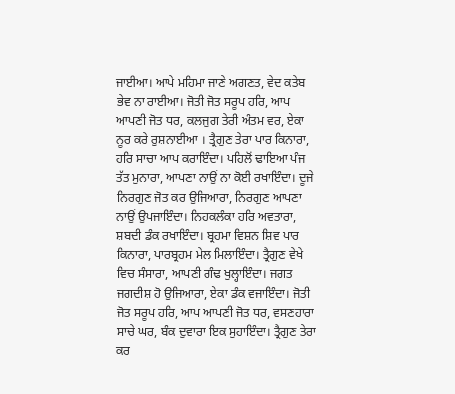ਜਾਈਆ। ਆਪੇ ਮਹਿਮਾ ਜਾਣੇ ਅਗਣਤ, ਵੇਦ ਕਤੇਬ ਭੇਵ ਨਾ ਰਾਈਆ। ਜੋਤੀ ਜੋਤ ਸਰੂਪ ਹਰਿ, ਆਪ ਆਪਣੀ ਜੋਤ ਧਰ, ਕਲਜੁਗ ਤੇਰੀ ਅੰਤਮ ਵਰ, ਏਕਾ ਨੂਰ ਕਰੇ ਰੁਸ਼ਨਾਈਆ । ਤ੍ਰੈਗੁਣ ਤੇਰਾ ਪਾਰ ਕਿਨਾਰਾ, ਹਰਿ ਸਾਚਾ ਆਪ ਕਰਾਇੰਦਾ। ਪਹਿਲੋਂ ਢਾਇਆ ਪੰਜ ਤੱਤ ਮੁਨਾਰਾ, ਆਪਣਾ ਨਾਉਂ ਨਾ ਕੋਈ ਰਖਾਇੰਦਾ। ਦੂਜੇ ਨਿਰਗੁਣ ਜੋਤ ਕਰ ਉਜਿਆਰਾ, ਨਿਰਗੁਣ ਆਪਣਾ ਨਾਉਂ ਉਪਜਾਇੰਦਾ। ਨਿਹਕਲੰਕਾ ਹਰਿ ਅਵਤਾਰਾ, ਸ਼ਬਦੀ ਡੰਕ ਰਖਾਇੰਦਾ। ਬ੍ਰਹਮਾ ਵਿਸ਼ਨ ਸ਼ਿਵ ਪਾਰ ਕਿਨਾਰਾ, ਪਾਰਬ੍ਰਹਮ ਮੇਲ ਮਿਲਾਇੰਦਾ। ਤ੍ਰੈਗੁਣ ਵੇਖੇ ਵਿਚ ਸੰਸਾਰਾ, ਆਪਣੀ ਗੰਢ ਖੁਲ੍ਹਾਇੰਦਾ। ਜਗਤ ਜਗਦੀਸ਼ ਹੋ ਉਜਿਆਰਾ, ਏਕਾ ਡੰਕ ਵਜਾਇੰਦਾ। ਜੋਤੀ ਜੋਤ ਸਰੂਪ ਹਰਿ, ਆਪ ਆਪਣੀ ਜੋਤ ਧਰ, ਵਸਣਹਾਰਾ ਸਾਚੇ ਘਰ, ਬੰਕ ਦੁਵਾਰਾ ਇਕ ਸੁਹਾਇੰਦਾ। ਤ੍ਰੈਗੁਣ ਤੇਰਾ ਕਰ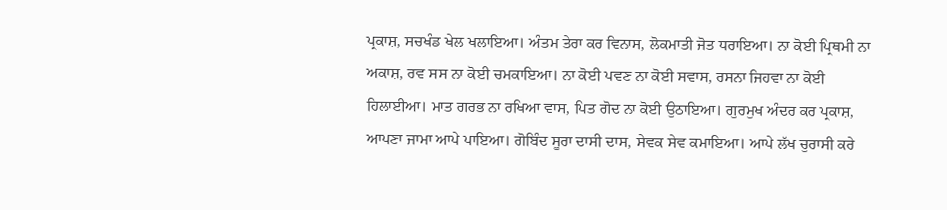ਪ੍ਰਕਾਸ਼, ਸਚਖੰਡ ਖੇਲ ਖਲਾਇਆ। ਅੰਤਮ ਤੇਰਾ ਕਰ ਵਿਨਾਸ, ਲੋਕਮਾਤੀ ਜੋਤ ਧਰਾਇਆ। ਨਾ ਕੋਈ ਪ੍ਰਿਥਮੀ ਨਾ ਅਕਾਸ਼, ਰਵ ਸਸ ਨਾ ਕੋਈ ਚਮਕਾਇਆ। ਨਾ ਕੋਈ ਪਵਣ ਨਾ ਕੋਈ ਸਵਾਸ, ਰਸਨਾ ਜਿਹਵਾ ਨਾ ਕੋਈ ਹਿਲਾਈਆ। ਮਾਤ ਗਰਭ ਨਾ ਰਖਿਆ ਵਾਸ, ਪਿਤ ਗੋਦ ਨਾ ਕੋਈ ਉਠਾਇਆ। ਗੁਰਮੁਖ ਅੰਦਰ ਕਰ ਪ੍ਰਕਾਸ਼, ਆਪਣਾ ਜਾਮਾ ਆਪੇ ਪਾਇਆ। ਗੋਬਿੰਦ ਸੂਰਾ ਦਾਸੀ ਦਾਸ, ਸੇਵਕ ਸੇਵ ਕਮਾਇਆ। ਆਪੇ ਲੱਖ ਚੁਰਾਸੀ ਕਰੇ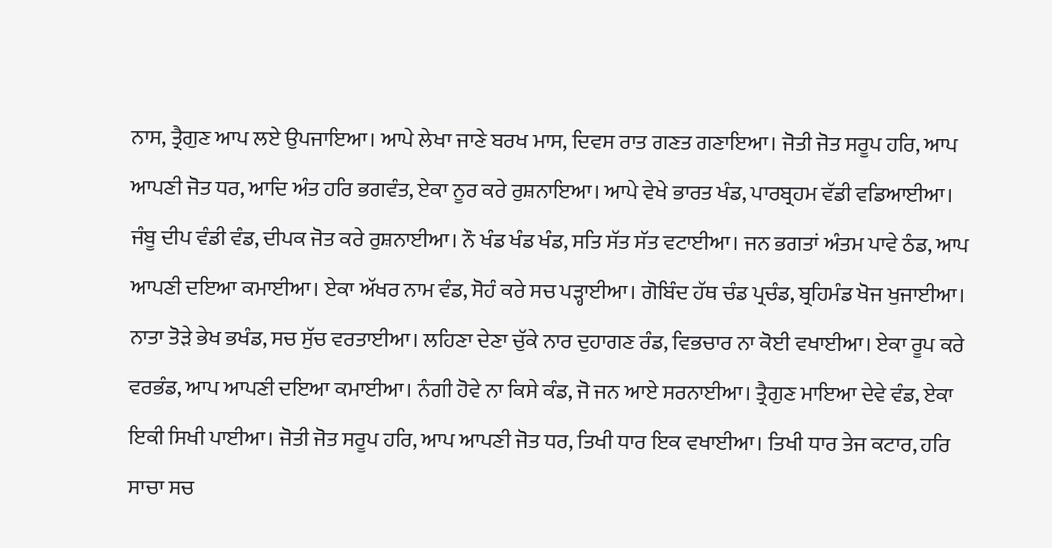ਨਾਸ, ਤ੍ਰੈਗੁਣ ਆਪ ਲਏ ਉਪਜਾਇਆ। ਆਪੇ ਲੇਖਾ ਜਾਣੇ ਬਰਖ ਮਾਸ, ਦਿਵਸ ਰਾਤ ਗਣਤ ਗਣਾਇਆ। ਜੋਤੀ ਜੋਤ ਸਰੂਪ ਹਰਿ, ਆਪ ਆਪਣੀ ਜੋਤ ਧਰ, ਆਦਿ ਅੰਤ ਹਰਿ ਭਗਵੰਤ, ਏਕਾ ਨੂਰ ਕਰੇ ਰੁਸ਼ਨਾਇਆ। ਆਪੇ ਵੇਖੇ ਭਾਰਤ ਖੰਡ, ਪਾਰਬ੍ਰਹਮ ਵੱਡੀ ਵਡਿਆਈਆ। ਜੰਬੂ ਦੀਪ ਵੰਡੀ ਵੰਡ, ਦੀਪਕ ਜੋਤ ਕਰੇ ਰੁਸ਼ਨਾਈਆ। ਨੌ ਖੰਡ ਖੰਡ ਖੰਡ, ਸਤਿ ਸੱਤ ਸੱਤ ਵਟਾਈਆ। ਜਨ ਭਗਤਾਂ ਅੰਤਮ ਪਾਵੇ ਠੰਡ, ਆਪ ਆਪਣੀ ਦਇਆ ਕਮਾਈਆ। ਏਕਾ ਅੱਖਰ ਨਾਮ ਵੰਡ, ਸੋਹੰ ਕਰੇ ਸਚ ਪੜ੍ਹਾਈਆ। ਗੋਬਿੰਦ ਹੱਥ ਚੰਡ ਪ੍ਰਚੰਡ, ਬ੍ਰਹਿਮੰਡ ਖੋਜ ਖੁਜਾਈਆ। ਨਾਤਾ ਤੋੜੇ ਭੇਖ ਭਖੰਡ, ਸਚ ਸੁੱਚ ਵਰਤਾਈਆ। ਲਹਿਣਾ ਦੇਣਾ ਚੁੱਕੇ ਨਾਰ ਦੁਹਾਗਣ ਰੰਡ, ਵਿਭਚਾਰ ਨਾ ਕੋਈ ਵਖਾਈਆ। ਏਕਾ ਰੂਪ ਕਰੇ ਵਰਭੰਡ, ਆਪ ਆਪਣੀ ਦਇਆ ਕਮਾਈਆ। ਨੰਗੀ ਹੋਵੇ ਨਾ ਕਿਸੇ ਕੰਡ, ਜੋ ਜਨ ਆਏ ਸਰਨਾਈਆ। ਤ੍ਰੈਗੁਣ ਮਾਇਆ ਦੇਵੇ ਵੰਡ, ਏਕਾ ਇਕੀ ਸਿਖੀ ਪਾਈਆ। ਜੋਤੀ ਜੋਤ ਸਰੂਪ ਹਰਿ, ਆਪ ਆਪਣੀ ਜੋਤ ਧਰ, ਤਿਖੀ ਧਾਰ ਇਕ ਵਖਾਈਆ। ਤਿਖੀ ਧਾਰ ਤੇਜ ਕਟਾਰ, ਹਰਿ ਸਾਚਾ ਸਚ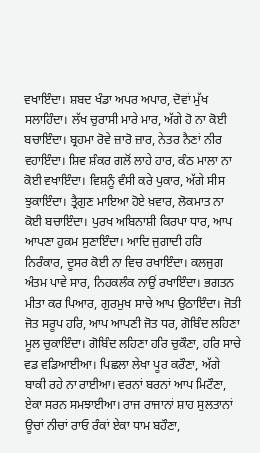ਵਖਾਇੰਦਾ। ਸ਼ਬਦ ਖੰਡਾ ਅਪਰ ਅਪਾਰ, ਦੋਵਾਂ ਮੁੱਖ ਸਲਾਹਿੰਦਾ। ਲੱਖ ਚੁਰਾਸੀ ਮਾਰੇ ਮਾਰ, ਅੱਗੇ ਹੋ ਨਾ ਕੋਈ ਬਚਾਇੰਦਾ। ਬ੍ਰਹਮਾ ਰੋਵੇ ਜ਼ਾਰੋ ਜ਼ਾਰ, ਨੇਤਰ ਨੈਣਾਂ ਨੀਰ ਵਹਾਇੰਦਾ। ਸ਼ਿਵ ਸ਼ੰਕਰ ਗਲੋਂ ਲਾਹੇ ਹਾਰ, ਕੰਠ ਮਾਲਾ ਨਾ ਕੋਈ ਵਖਾਇੰਦਾ। ਵਿਸ਼ਨੂੰ ਵੰਸੀ ਕਰੇ ਪੁਕਾਰ, ਅੱਗੇ ਸੀਸ ਝੁਕਾਇੰਦਾ। ਤ੍ਰੈਗੁਣ ਮਾਇਆ ਹੋਏ ਖ਼ਵਾਰ, ਲੋਕਮਾਤ ਨਾ ਕੋਈ ਬਚਾਇੰਦਾ। ਪੁਰਖ ਅਬਿਨਾਸ਼ੀ ਕਿਰਪਾ ਧਾਰ, ਆਪ ਆਪਣਾ ਹੁਕਮ ਸੁਣਾਇੰਦਾ। ਆਦਿ ਜੁਗਾਦੀ ਹਰਿ ਨਿਰੰਕਾਰ, ਦੂਸਰ ਕੋਈ ਨਾ ਵਿਚ ਰਖਾਇੰਦਾ। ਕਲਜੁਗ ਅੰਤਮ ਪਾਵੇ ਸਾਰ, ਨਿਹਕਲੰਕ ਨਾਉਂ ਰਖਾਇੰਦਾ। ਭਗਤਨ ਮੀਤਾ ਕਰ ਪਿਆਰ, ਗੁਰਮੁਖ ਸਾਚੇ ਆਪ ਉਠਾਇੰਦਾ। ਜੋਤੀ ਜੋਤ ਸਰੂਪ ਹਰਿ, ਆਪ ਆਪਣੀ ਜੋਤ ਧਰ, ਗੋਬਿੰਦ ਲਹਿਣਾ ਮੂਲ ਚੁਕਾਇੰਦਾ। ਗੋਬਿੰਦ ਲਹਿਣਾ ਹਰਿ ਚੁਕੌਣਾ, ਹਰਿ ਸਾਚੇ ਵਡ ਵਡਿਆਈਆ। ਪਿਛਲਾ ਲੇਖਾ ਪੂਰ ਕਰੌਣਾ, ਅੱਗੇ ਬਾਕੀ ਰਹੇ ਨਾ ਰਾਈਆ। ਵਰਨਾਂ ਬਰਨਾਂ ਆਪ ਮਿਟੌਣਾ, ਏਕਾ ਸਰਨ ਸਮਝਾਈਆ। ਰਾਜ ਰਾਜਾਨਾਂ ਸ਼ਾਹ ਸੁਲਤਾਨਾਂ ਊਚਾਂ ਨੀਚਾਂ ਰਾਓ ਰੰਕਾਂ ਏਕਾ ਧਾਮ ਬਹੌਣਾ,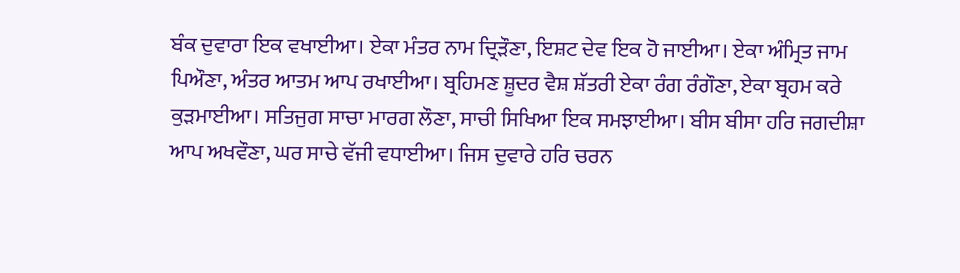ਬੰਕ ਦੁਵਾਰਾ ਇਕ ਵਖਾਈਆ। ਏਕਾ ਮੰਤਰ ਨਾਮ ਦ੍ਰਿੜੌਣਾ, ਇਸ਼ਟ ਦੇਵ ਇਕ ਹੋ ਜਾਈਆ। ਏਕਾ ਅੰਮ੍ਰਿਤ ਜਾਮ ਪਿਔਣਾ, ਅੰਤਰ ਆਤਮ ਆਪ ਰਖਾਈਆ। ਬ੍ਰਹਿਮਣ ਸ਼ੂਦਰ ਵੈਸ਼ ਸ਼ੱਤਰੀ ਏਕਾ ਰੰਗ ਰੰਗੌਣਾ, ਏਕਾ ਬ੍ਰਹਮ ਕਰੇ ਕੁੜਮਾਈਆ। ਸਤਿਜੁਗ ਸਾਚਾ ਮਾਰਗ ਲੌਣਾ, ਸਾਚੀ ਸਿਖਿਆ ਇਕ ਸਮਝਾਈਆ। ਬੀਸ ਬੀਸਾ ਹਰਿ ਜਗਦੀਸ਼ਾ ਆਪ ਅਖਵੌਣਾ, ਘਰ ਸਾਚੇ ਵੱਜੀ ਵਧਾਈਆ। ਜਿਸ ਦੁਵਾਰੇ ਹਰਿ ਚਰਨ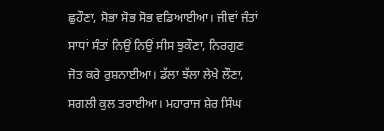ਛੁਹੌਣਾ, ਸੋਭਾ ਸੋਭ ਸੋਭ ਵਡਿਆਈਆ। ਜੀਵਾਂ ਜੰਤਾਂ ਸਾਧਾਂ ਸੰਤਾਂ ਨਿਉਂ ਨਿਉਂ ਸੀਸ ਝੁਕੌਣਾ, ਨਿਰਗੁਣ ਜੋਤ ਕਰੇ ਰੁਸ਼ਨਾਈਆ। ਡੱਲਾ ਝੱਲਾ ਲੇਖੇ ਲੌਣਾ, ਸਗਲੀ ਕੁਲ ਤਰਾਈਆ। ਮਹਾਰਾਜ ਸ਼ੇਰ ਸਿੰਘ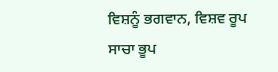ਵਿਸ਼ਨੂੰ ਭਗਵਾਨ, ਵਿਸ਼ਵ ਰੂਪ ਸਾਚਾ ਭੂਪ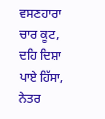ਵਸਣਹਾਰਾ ਚਾਰ ਕੂਟ, ਦਹਿ ਦਿਸ਼ਾ ਪਾਏ ਹਿੱਸਾ, ਨੇਤਰ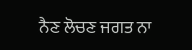ਨੈਣ ਲੋਚਣ ਜਗਤ ਨਾ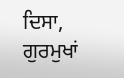ਦਿਸਾ, ਗੁਰਮੁਖਾਂ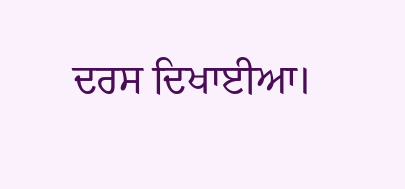ਦਰਸ ਦਿਖਾਈਆ।